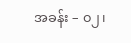အခန်း – ၀၂၊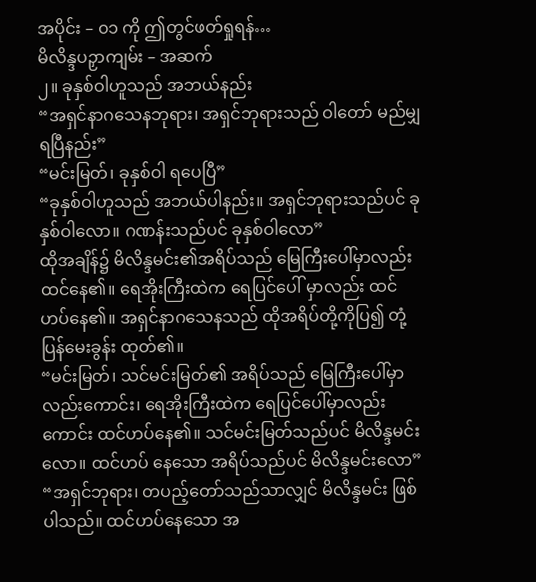အပိုင်း – ၀၁ ကို ဤတွင်ဖတ်ရှုရန်…
မိလိန္ဒပဉှာကျမ်း – အဆက်
၂။ ခုနှစ်ဝါဟူသည် အဘယ်နည်း
“အရှင်နာဂသေနဘုရား၊ အရှင်ဘုရားသည် ဝါတော် မည်မျှ ရပြီနည်း”
“မင်းမြတ်၊ ခုနှစ်ဝါ ရပေပြီ”
“ခုနှစ်ဝါဟူသည် အဘယ်ပါနည်း။ အရှင်ဘုရားသည်ပင် ခုနှစ်ဝါလော။ ဂဏန်းသည်ပင် ခုနှစ်ဝါလော”
ထိုအချိန်၌ မိလိန္ဒမင်း၏အရိပ်သည် မြေကြီးပေါ်မှာလည်း ထင်နေ၏။ ရေအိုးကြီးထဲက ရေပြင်ပေါ် မှာလည်း ထင်ဟပ်နေ၏။ အရှင်နာဂသေနသည် ထိုအရိပ်တို့ကိုပြ၍ တုံ့ပြန်မေးခွန်း ထုတ်၏။
“မင်းမြတ်၊ သင်မင်းမြတ်၏ အရိပ်သည် မြေကြီးပေါ်မှာလည်းကောင်း၊ ရေအိုးကြီးထဲက ရေပြင်ပေါ်မှာလည်းကောင်း ထင်ဟပ်နေ၏။ သင်မင်းမြတ်သည်ပင် မိလိန္ဒမင်းလော။ ထင်ဟပ် နေသော အရိပ်သည်ပင် မိလိန္ဒမင်းလော”
“အရှင်ဘုရား၊ တပည့်တော်သည်သာလျှင် မိလိန္ဒမင်း ဖြစ်ပါသည်။ ထင်ဟပ်နေသော အ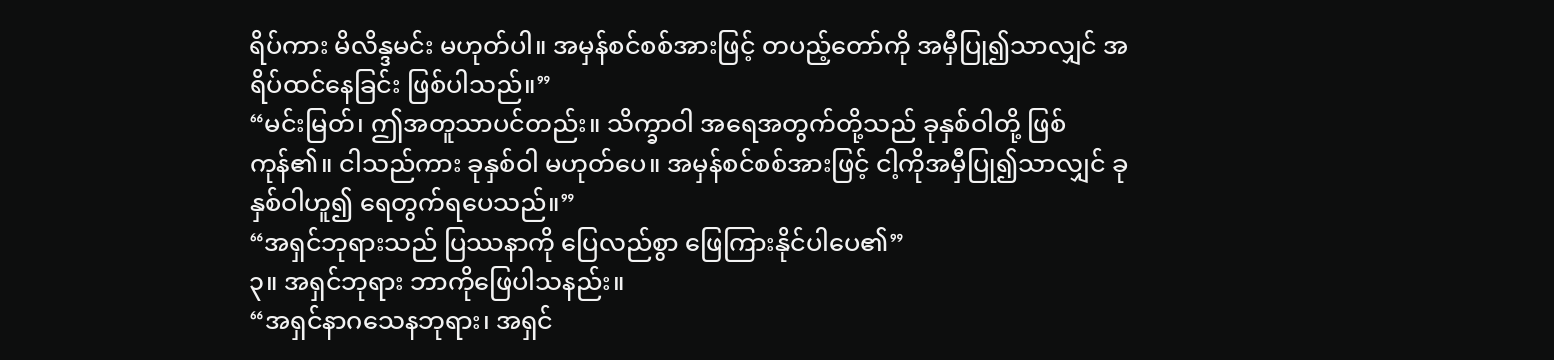ရိပ်ကား မိလိန္ဒမင်း မဟုတ်ပါ။ အမှန်စင်စစ်အားဖြင့် တပည့်တော်ကို အမှီပြု၍သာလျှင် အရိပ်ထင်နေခြင်း ဖြစ်ပါသည်။”
“မင်းမြတ်၊ ဤအတူသာပင်တည်း။ သိက္ခာဝါ အရေအတွက်တို့သည် ခုနှစ်ဝါတို့ ဖြစ်ကုန်၏။ ငါသည်ကား ခုနှစ်ဝါ မဟုတ်ပေ။ အမှန်စင်စစ်အားဖြင့် ငါ့ကိုအမှီပြု၍သာလျှင် ခုနှစ်ဝါဟူ၍ ရေတွက်ရပေသည်။”
“အရှင်ဘုရားသည် ပြဿနာကို ပြေလည်စွာ ဖြေကြားနိုင်ပါပေ၏”
၃။ အရှင်ဘုရား ဘာကိုဖြေပါသနည်း။
“အရှင်နာဂသေနဘုရား၊ အရှင်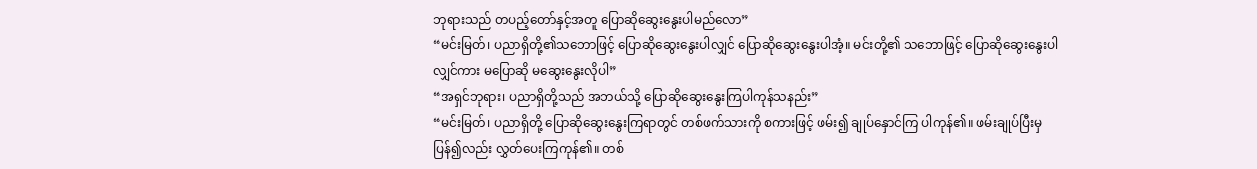ဘုရားသည် တပည့်တော်နှင့်အတူ ပြောဆိုဆွေးနွေးပါမည်လော”
“မင်းမြတ်၊ ပညာရှိတို့၏သဘောဖြင့် ပြောဆိုဆွေးနွေးပါလျှင် ပြောဆိုဆွေးနွေးပါအံ့။ မင်းတို့၏ သဘောဖြင့် ပြောဆိုဆွေးနွေးပါလျှင်ကား မပြောဆို မဆွေးနွေးလိုပါ”
“အရှင်ဘုရား၊ ပညာရှိတို့သည် အဘယ်သို့ ပြောဆိုဆွေးနွေးကြပါကုန်သနည်း”
“မင်းမြတ်၊ ပညာရှိတို့ ပြောဆိုဆွေးနွေးကြရာတွင် တစ်ဖက်သားကို စကားဖြင့် ဖမ်း၍ ချုပ်နှောင်ကြ ပါကုန်၏။ ဖမ်းချုပ်ပြီးမှ ပြန်၍လည်း လွှတ်ပေးကြကုန်၏။ တစ်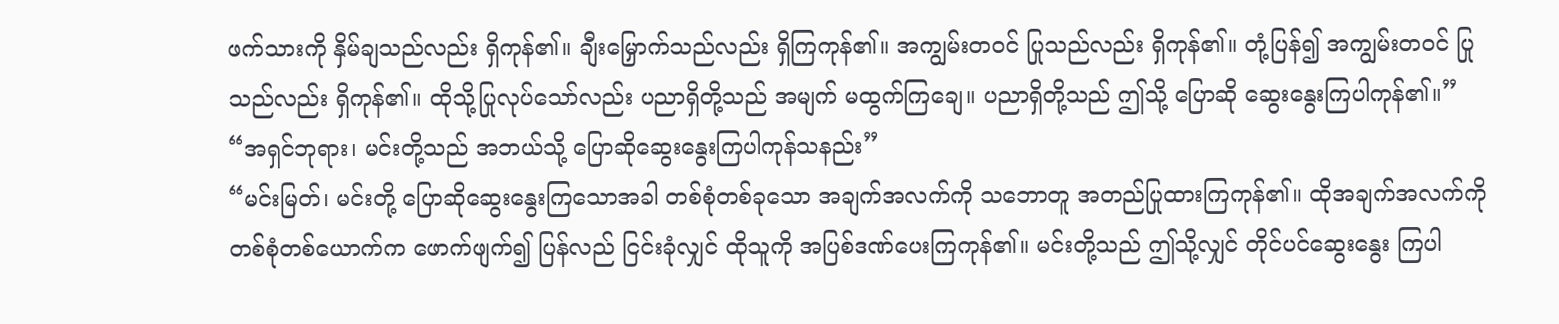ဖက်သားကို နှိမ်ချသည်လည်း ရှိကုန်၏။ ချီးမြှောက်သည်လည်း ရှိကြကုန်၏။ အကျွမ်းတဝင် ပြုသည်လည်း ရှိကုန်၏။ တုံ့ပြန်၍ အကျွမ်းတဝင် ပြုသည်လည်း ရှိကုန်၏။ ထိုသို့ပြုလုပ်သော်လည်း ပညာရှိတို့သည် အမျက် မထွက်ကြချေ။ ပညာရှိတို့သည် ဤသို့ ပြောဆို ဆွေးနွေးကြပါကုန်၏။”
“အရှင်ဘုရား၊ မင်းတို့သည် အဘယ်သို့ ပြောဆိုဆွေးနွေးကြပါကုန်သနည်း”
“မင်းမြတ်၊ မင်းတို့ ပြောဆိုဆွေးနွေးကြသောအခါ တစ်စုံတစ်ခုသော အချက်အလက်ကို သဘောတူ အတည်ပြုထားကြကုန်၏။ ထိုအချက်အလက်ကို တစ်စုံတစ်ယောက်က ဖောက်ဖျက်၍ ပြန်လည် ငြင်းခုံလျှင် ထိုသူကို အပြစ်ဒဏ်ပေးကြကုန်၏။ မင်းတို့သည် ဤသို့လျှင် တိုင်ပင်ဆွေးနွေး ကြပါ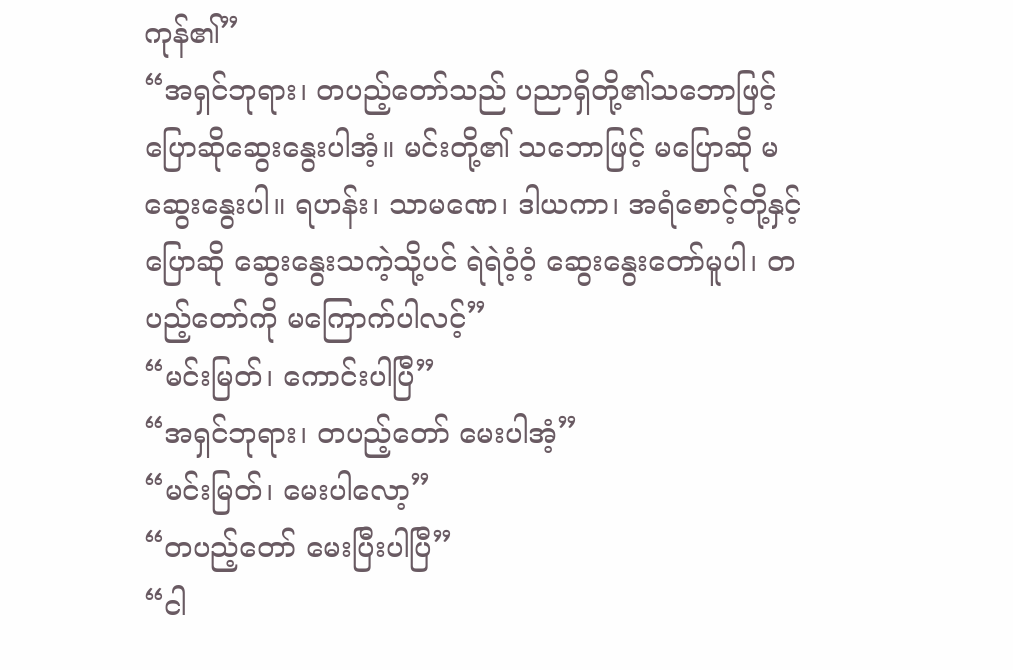ကုန်၏”
“အရှင်ဘုရား၊ တပည့်တော်သည် ပညာရှိတို့၏သဘောဖြင့် ပြောဆိုဆွေးနွေးပါအံ့။ မင်းတို့၏ သဘောဖြင့် မပြောဆို မဆွေးနွေးပါ။ ရဟန်း၊ သာမဏေ၊ ဒါယကာ၊ အရံစောင့်တို့နှင့် ပြောဆို ဆွေးနွေးသကဲ့သို့ပင် ရဲရဲဝံ့ဝံ့ ဆွေးနွေးတော်မူပါ၊ တပည့်တော်ကို မကြောက်ပါလင့်”
“မင်းမြတ်၊ ကောင်းပါပြီ”
“အရှင်ဘုရား၊ တပည့်တော် မေးပါအံ့”
“မင်းမြတ်၊ မေးပါလော့”
“တပည့်တော် မေးပြီးပါပြီ”
“ငါ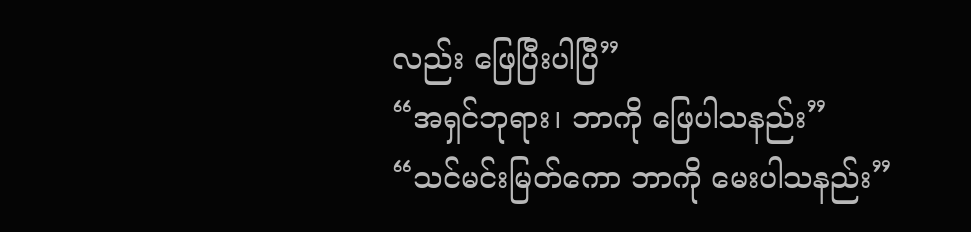လည်း ဖြေပြီးပါပြီ”
“အရှင်ဘုရား၊ ဘာကို ဖြေပါသနည်း”
“သင်မင်းမြတ်ကော ဘာကို မေးပါသနည်း”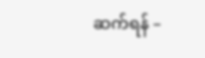ဆက်ရန် –